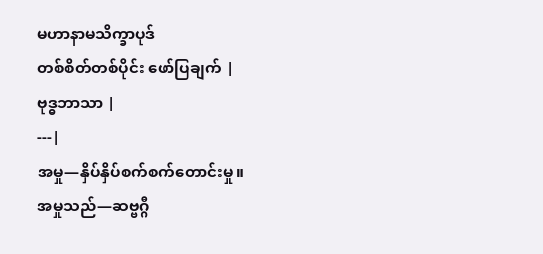မဟာနာမသိက္ခာပုဒ်
တစ်စိတ်တစ်ပိုင်း ဖော်ပြချက် |
ဗုဒ္ဓဘာသာ |
---|
အမှု—နှိပ်နှိပ်စက်စက်တောင်းမှု။
အမှုသည်—ဆဗ္ဗဂ္ဂီ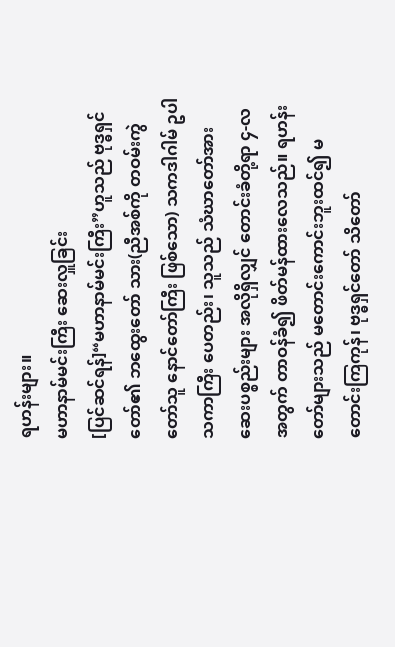ရဟန်းများ။
မဟာနာမ်မင်းကြီး ဆေးလှူခြင်း
[ပြင်ဆင်ရန်]“မဟာနာမ်မင်းကြီး”ဟူသည် ဗုဒ္ဓရှင်တော်၏ ဘထွေးတော် သား(ညီအစ်ကို တဝမ်းကွဲတော်သူ နောင်တော်ကြီး ဖြစ်သော) သကဒါဂါမ် ဥပါသကာကြီး ပေတည်း၊ သူသည် သံဃာတော်အား ဆေးပစ္စည်းများ အလိုရှိလျှင် တောင်းခံတို့ရာ ၄-လအတွက် တာဝန်ခံ၍ ဖိတ်မန်ထားလေသည်။ ရဟန်းတော်များသည် မတောင်းကောင်းဘူးထင်၍ မတောင်းကြကုန်၊ ဗုဒ္ဓရှင်တော် သိတော်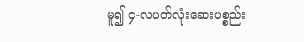မူ၍ ၄-လပတ်လုံးဆေးပစ္စည်း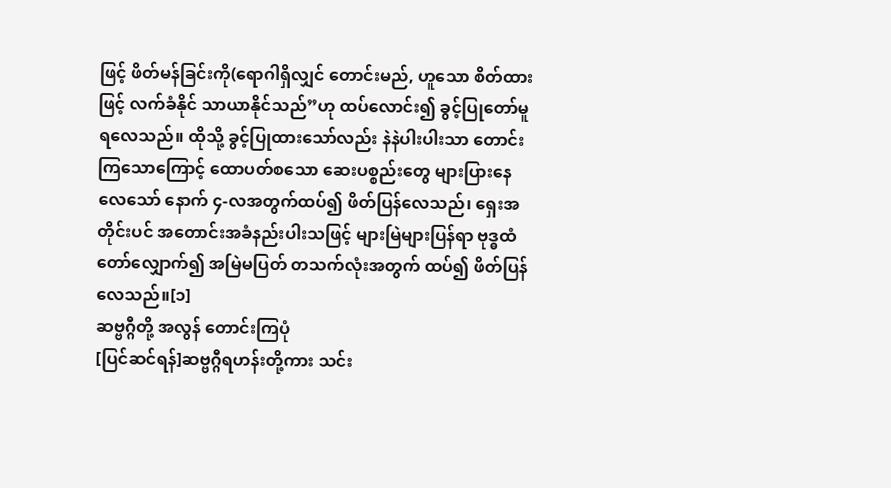ဖြင့် ဖိတ်မန်ခြင်းကို(ရောဂါရှိလျှင် တောင်းမည်, ဟူသော စိတ်ထားဖြင့် လက်ခံနိုင် သာယာနိုင်သည်”ဟု ထပ်လောင်း၍ ခွင့်ပြုတော်မူရလေသည်။ ထိုသို့ ခွင့်ပြုထားသော်လည်း နဲနဲပါးပါးသာ တောင်းကြသောကြောင့် ထောပတ်စသော ဆေးပစ္စည်းတွေ များပြားနေလေသော် နောက် ၄-လအတွက်ထပ်၍ ဖိတ်ပြန်လေသည်၊ ရှေးအတိုင်းပင် အတောင်းအခံနည်းပါးသဖြင့် များမြဲများပြန်ရာ ဗုဒ္ဓထံတော်လျှောက်၍ အမြဲမပြတ် တသက်လုံးအတွက် ထပ်၍ ဖိတ်ပြန်လေသည်။[၁]
ဆဗ္ဗဂ္ဂီတို့ အလွန် တောင်းကြပုံ
[ပြင်ဆင်ရန်]ဆဗ္ဗဂ္ဂီရဟန်းတို့ကား သင်း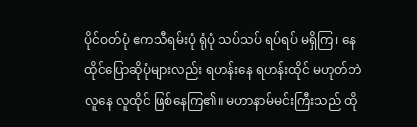ပိုင်ဝတ်ပုံ ဧကသီရမ်းပုံ ရုံပုံ သပ်သပ် ရပ်ရပ် မရှိကြ၊ နေထိုင်ပြောဆိုပုံများလည်း ရဟန်းနေ ရဟန်းထိုင် မဟုတ်ဘဲ လူနေ လူထိုင် ဖြစ်နေကြ၏။ မဟာနာမ်မင်းကြီးသည် ထို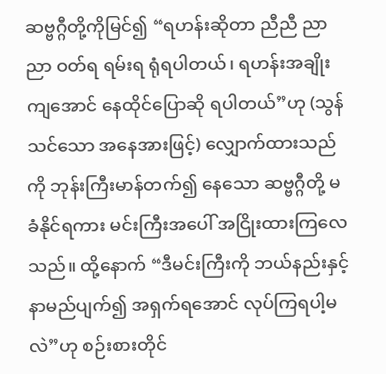ဆဗ္ဗဂ္ဂီတို့ကိုမြင်၍ “ရဟန်းဆိုတာ ညီညီ ညာညာ ဝတ်ရ ရမ်းရ ရုံရပါတယ်၊ ရဟန်းအချိုးကျအောင် နေထိုင်ပြောဆို ရပါတယ်”ဟု (သွန်သင်သော အနေအားဖြင့်) လျှောက်ထားသည်ကို ဘုန်းကြီးမာန်တက်၍ နေသော ဆဗ္ဗဂ္ဂီတို့ မခံနိုင်ရကား မင်းကြီးအပေါ် အငြိုးထားကြလေသည်။ ထို့နောက် “ဒီမင်းကြီးကို ဘယ်နည်းနှင့် နာမည်ပျက်၍ အရှက်ရအောင် လုပ်ကြရပါ့မလဲ”ဟု စဉ်းစားတိုင်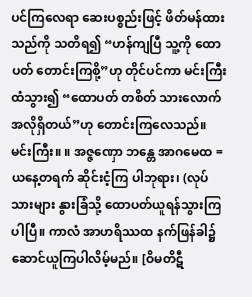ပင်ကြလေရာ ဆေးပစ္စည်းဖြင့် ဖိတ်မန်ထားသည်ကို သတိရ၍ “ဟန်ကျပြီ သူ့ကို ထောပတ် တောင်းကြစို့”ဟု တိုင်ပင်ကာ မင်းကြီးထံသွား၍ “ထောပတ် တစိတ် သားလောက် အလိုရှိတယ်”ဟု တောင်းကြလေသည်။
မင်းကြီး။ ။ အဇ္ဇဏှော ဘန္တေ အာဂမေထ = ယနေ့တရက် ဆိုင်းငံ့ကြ ပါဘုရား၊ (လုပ်သားများ နွားခြံသို့ ထောပတ်ယူရန်သွားကြပါပြီ။ ကာလံ အာဟရိဿထ နက်ဖြန်ခါ၌ ဆောင်ယူကြပါလိမ့်မည်။ [ဝိမတိဋီ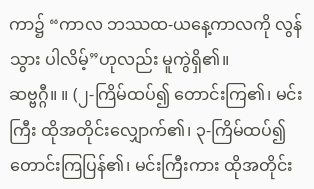ကာ၌ “ကာလ ဘဿထ-ယနေ့ကာလကို လွန်သွား ပါလိမ့်”ဟုလည်း မူကွဲရှိ၏။
ဆဗ္ဗဂ္ဂီ။ ။ (၂-ကြိမ်ထပ်၍ တောင်းကြ၏၊ မင်းကြီး ထိုအတိုင်းလျှောက်၏၊ ၃-ကြိမ်ထပ်၍ တောင်းကြပြန်၏၊ မင်းကြီးကား ထိုအတိုင်း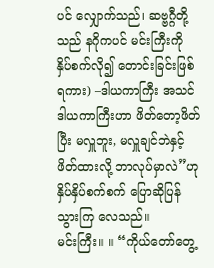ပင် လျှောက်သည်၊ ဆဗ္ဗဂ္ဂီတို့သည် နဂိုကပင် မင်းကြီးကို နှိပ်စက်လို၍ တောင်းခြင်းဖြစ်ရကား) –ဒါယကာကြီး အသင် ဒါယကာကြီးဟာ ဖိတ်တော့ဖိတ်ပြီး မလှူဘူး, မလှူချင်ဘဲနှင့် ဖိတ်ထားလို့ ဘာလုပ်မှာလဲ”ဟု နှိပ်နှိပ်စက်စက် ပြောဆိုပြန်သွားကြ လေသည်။
မင်းကြီး။ ။ “ကိုယ်တော်တွေ့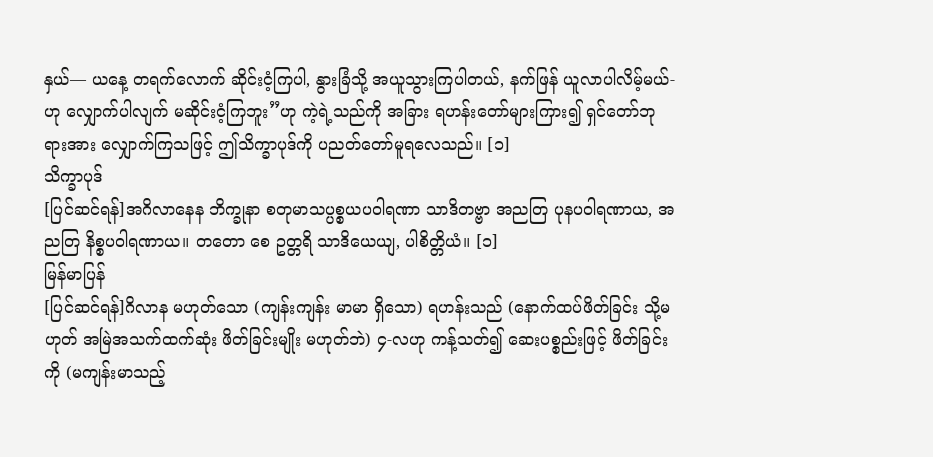နှယ်— ယနေ့ တရက်လောက် ဆိုင်းငံ့ကြပါ, နွားခြံသို့ အယူသွားကြပါတယ်, နက်ဖြန် ယူလာပါလိမ့်မယ်-ဟု လျှောက်ပါလျက် မဆိုင်းငံ့ကြဘူး”ဟု ကဲ့ရဲ့သည်ကို အခြား ရဟန်းတော်များကြား၍ ရှင်တော်ဘုရားအား လျှောက်ကြသဖြင့် ဤသိက္ခာပုဒ်ကို ပညတ်တော်မူရလေသည်။ [၁]
သိက္ခာပုဒ်
[ပြင်ဆင်ရန်]အဂိလာနေန ဘိက္ခုနာ စတုမာသပ္ပစ္စယပဝါရဏာ သာဒိတဗ္ဗာ အညတြ ပုနပဝါရဏာယ, အညတြ နိစ္စပဝါရဏာယ။ တတော စေ ဥတ္တရိ သာဒိယေယျ, ပါစိတ္တိယံ။ [၁]
မြန်မာပြန်
[ပြင်ဆင်ရန်]ဂိလာန မဟုတ်သော (ကျန်းကျန်း မာမာ ရှိသော) ရဟန်းသည် (နောက်ထပ်ဖိတ်ခြင်း သို့မဟုတ် အမြဲအသက်ထက်ဆုံး ဖိတ်ခြင်းမျိုး မဟုတ်ဘဲ) ၄-လဟု ကန့်သတ်၍ ဆေးပစ္စည်းဖြင့် ဖိတ်ခြင်းကို (မကျန်းမာသည့်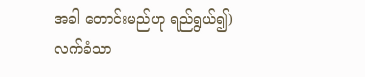အခါ တောင်းမည်ဟု ရည်ရွယ်၍) လက်ခံသာ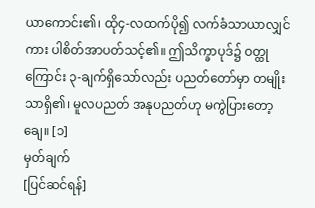ယာကောင်း၏၊ ထို၄-လထက်ပို၍ လက်ခံသာယာလျှင်ကား ပါစိတ်အာပတ်သင့်၏။ ဤသိက္ခာပုဒ်၌ ဝတ္ထုကြောင်း ၃-ချက်ရှိသော်လည်း ပညတ်တော်မှာ တမျိုးသာရှိ၏၊ မူလပညတ် အနုပညတ်ဟု မကွဲပြားတော့ချေ။ [၁]
မှတ်ချက်
[ပြင်ဆင်ရန်]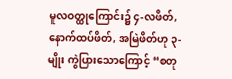မူလဝတ္ထုကြောင်း၌ ၄-လဖိတ်, နောက်ထပ်ဖိတ်, အမြဲဖိတ်ဟု ၃-မျိုး ကွဲပြားသောကြောင့် “စတု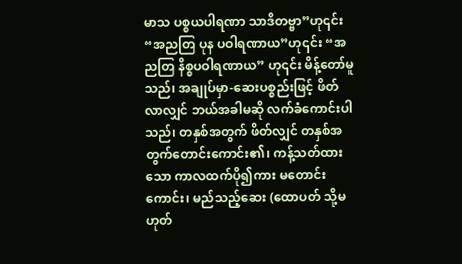မာသ ပစ္စယပါရဏာ သာဒိတဗ္ဗာ”ဟု၎င်း “အညတြ ပုန ပဝါရဏာယ”ဟု၎င်း “အညတြ နိစ္စပဝါရဏာယ” ဟု၎င်း မိန့်တော်မူသည်၊ အချုပ်မှာ-ဆေးပစ္စည်းဖြင့် ဖိတ်လာလျှင် ဘယ်အခါမဆို လက်ခံကောင်းပါသည်၊ တနှစ်အတွက် ဖိတ်လျှင် တနှစ်အတွက်တောင်းကောင်း၏၊ ကန့်သတ်ထားသော ကာလထက်ပို၍ကား မတောင်းကောင်း၊ မည်သည့်ဆေး (ထောပတ် သို့မဟုတ်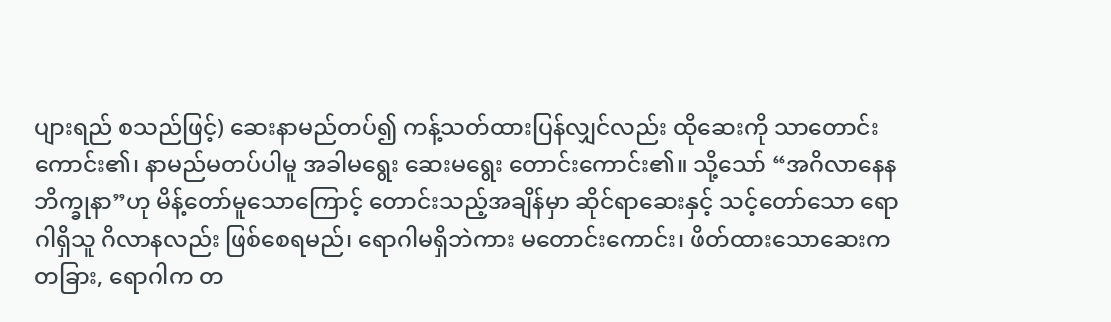ပျားရည် စသည်ဖြင့်) ဆေးနာမည်တပ်၍ ကန့်သတ်ထားပြန်လျှင်လည်း ထိုဆေးကို သာတောင်းကောင်း၏၊ နာမည်မတပ်ပါမူ အခါမရွေး ဆေးမရွေး တောင်းကောင်း၏။ သို့သော် “အဂိလာနေန ဘိက္ခုနာ”ဟု မိန့်တော်မူသောကြောင့် တောင်းသည့်အချိန်မှာ ဆိုင်ရာဆေးနှင့် သင့်တော်သော ရောဂါရှိသူ ဂိလာနလည်း ဖြစ်စေရမည်၊ ရောဂါမရှိဘဲကား မတောင်းကောင်း၊ ဖိတ်ထားသောဆေးက တခြား, ရောဂါက တ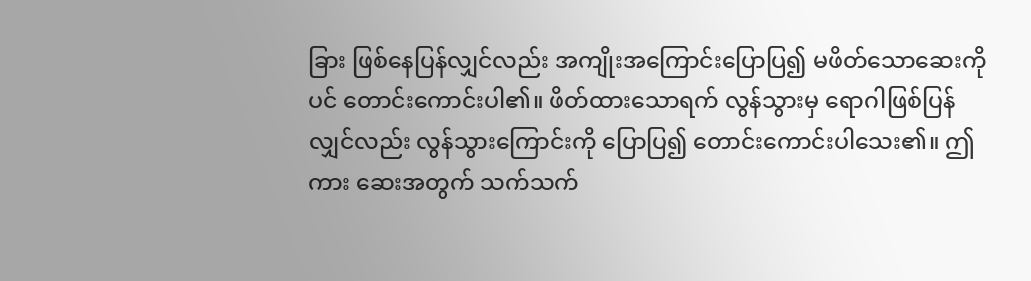ခြား ဖြစ်နေပြန်လျှင်လည်း အကျိုးအကြောင်းပြောပြ၍ မဖိတ်သောဆေးကိုပင် တောင်းကောင်းပါ၏။ ဖိတ်ထားသောရက် လွန်သွားမှ ရောဂါဖြစ်ပြန်လျှင်လည်း လွန်သွားကြောင်းကို ပြောပြ၍ တောင်းကောင်းပါသေး၏။ ဤကား ဆေးအတွက် သက်သက်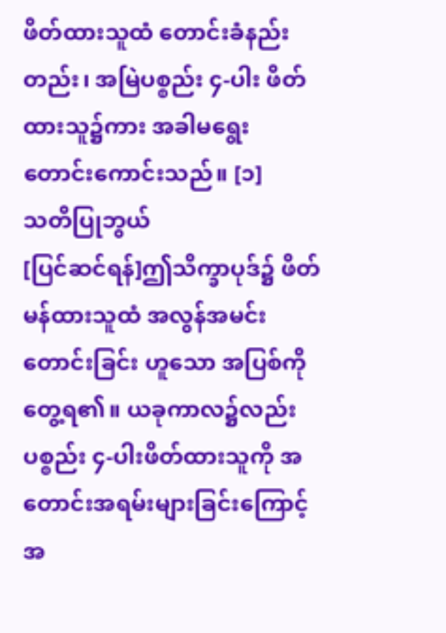ဖိတ်ထားသူထံ တောင်းခံနည်းတည်း၊ အမြဲပစ္စည်း ၄-ပါး ဖိတ်ထားသူ၌ကား အခါမရွေး တောင်းကောင်းသည်။ [၁]
သတိပြုဘွယ်
[ပြင်ဆင်ရန်]ဤသိက္ခာပုဒ်၌ ဖိတ်မန်ထားသူထံ အလွန်အမင်း တောင်းခြင်း ဟူသော အပြစ်ကိုတွေ့ရ၏။ ယခုကာလ၌လည်း ပစ္စည်း ၄-ပါးဖိတ်ထားသူကို အတောင်းအရမ်းများခြင်းကြောင့် အ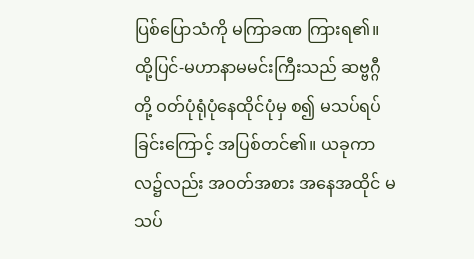ပြစ်ပြောသံကို မကြာခဏ ကြားရ၏။ ထို့ပြင်-မဟာနာမမင်းကြီးသည် ဆဗ္ဗဂ္ဂီတို့ ဝတ်ပုံရုံပုံနေထိုင်ပုံမှ စ၍ မသပ်ရပ်ခြင်းကြောင့် အပြစ်တင်၏။ ယခုကာလ၌လည်း အဝတ်အစား အနေအထိုင် မသပ်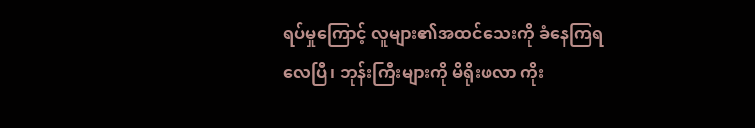ရပ်မှုကြောင့် လူများ၏အထင်သေးကို ခံနေကြရလေပြီ၊ ဘုန်းကြီးများကို မိရိုးဖလာ ကိုး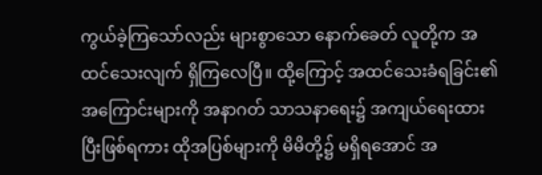ကွယ်ခဲ့ကြသော်လည်း များစွာသော နောက်ခေတ် လူတို့က အထင်သေးလျက် ရှိကြလေပြီ။ ထို့ကြောင့် အထင်သေးခံရခြင်း၏ အကြောင်းများကို အနာဂတ် သာသနာရေး၌ အကျယ်ရေးထားပြီးဖြစ်ရကား ထိုအပြစ်များကို မိမိတို့၌ မရှိရအောင် အ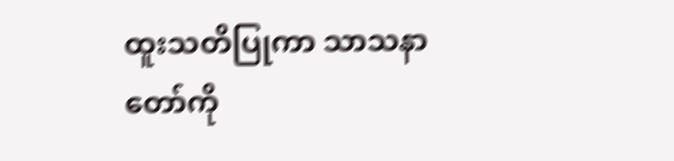ထူးသတိပြုကာ သာသနာတော်ကို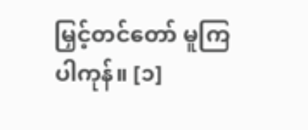မြှင့်တင်တော် မူကြပါကုန်။ [၁]